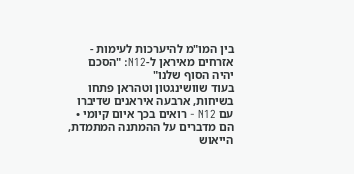בין המו"מ להיערכות לעימות - אזרחים מאיראן ל-N12: "הסכם יהיה הסוף שלנו"
בעוד שוושינגטון וטהראן פתחו בשיחות, ארבעה איראנים שדיברו עם N12 - רואים בכך איום קיומי • הם מדברים על ההמתנה המתמדת, הייאוש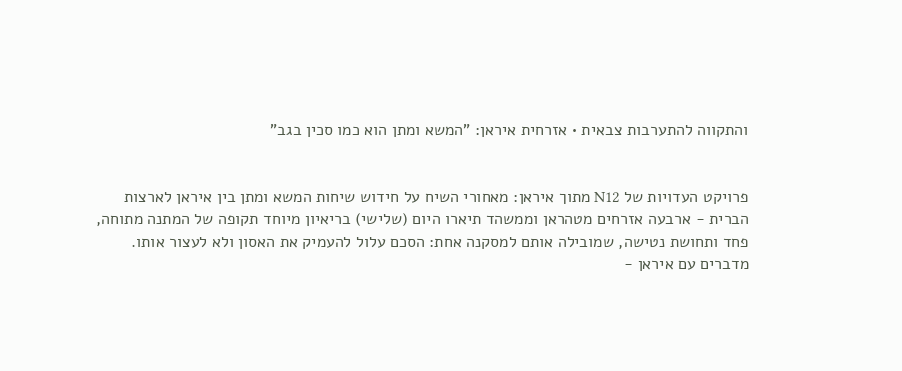והתקווה להתערבות צבאית • אזרחית איראן: "המשא ומתן הוא כמו סכין בגב"


פרויקט העדויות של N12 מתוך איראן: מאחורי השיח על חידוש שיחות המשא ומתן בין איראן לארצות הברית - ארבעה אזרחים מטהראן וממשהד תיארו היום (שלישי) בריאיון מיוחד תקופה של המתנה מתוחה, פחד ותחושת נטישה, שמובילה אותם למסקנה אחת: הסכם עלול להעמיק את האסון ולא לעצור אותו.
מדברים עם איראן -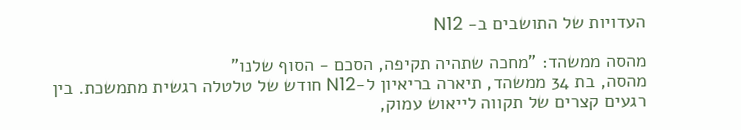העדויות של התושבים ב- N12

מהסה ממשהד: "מחכה שתהיה תקיפה, הסכם - הסוף שלנו"
מהסה, בת 34 ממשהד, תיארה בריאיון ל-N12 חודש של טלטלה רגשית מתמשכת. בין רגעים קצרים של תקווה לייאוש עמוק,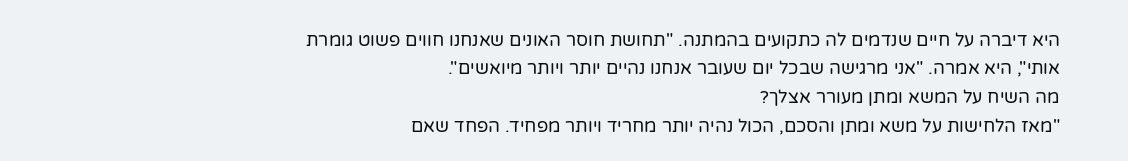היא דיברה על חיים שנדמים לה כתקועים בהמתנה. "תחושת חוסר האונים שאנחנו חווים פשוט גומרת אותי", היא אמרה. "אני מרגישה שבכל יום שעובר אנחנו נהיים יותר ויותר מיואשים".
מה השיח על המשא ומתן מעורר אצלך?
"מאז הלחישות על משא ומתן והסכם, הכול נהיה יותר מחריד ויותר מפחיד. הפחד שאם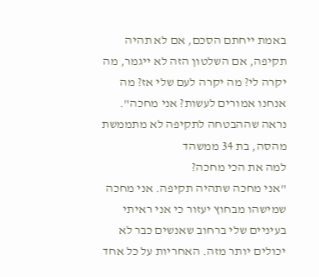באמת ייחתם הסכם, אם לא תהיה תקיפה, אם השלטון הזה לא ייגמר, מה יקרה לי? מה יקרה לעם שלי אז? מה אנחנו אמורים לעשות? אני מחכה".
נראה שההבטחה לתקיפה לא מתממשת
מהסה, בת 34 ממשהד
למה את הכי מחכה?
"אני מחכה שתהיה תקיפה. אני מחכה שמישהו מבחוץ יעזור כי אני ראיתי בעיניים שלי ברחוב שאנשים כבר לא יכולים יותר מזה. האחריות על כל אחד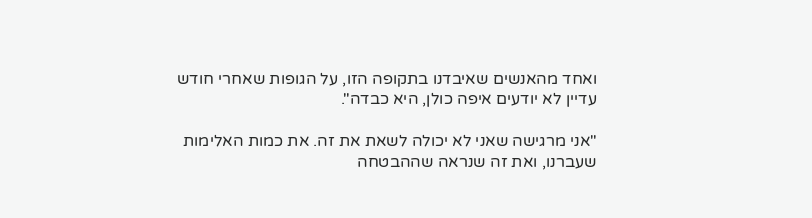ואחד מהאנשים שאיבדנו בתקופה הזו, על הגופות שאחרי חודש עדיין לא יודעים איפה כולן, היא כבדה".

"אני מרגישה שאני לא יכולה לשאת את זה. את כמות האלימות שעברנו, ואת זה שנראה שההבטחה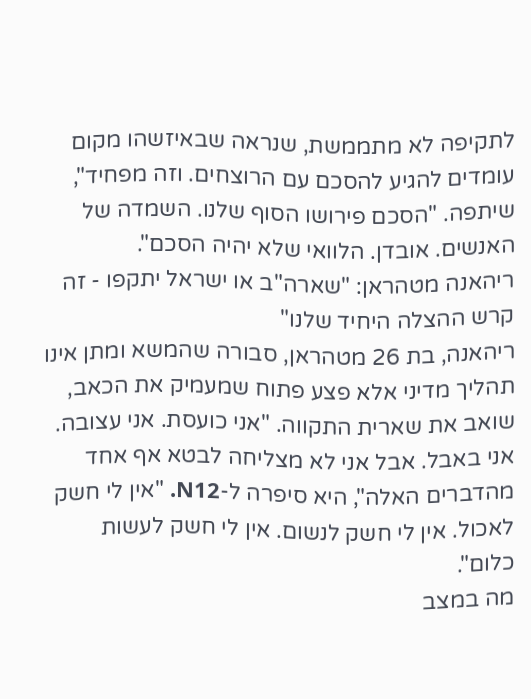לתקיפה לא מתממשת, שנראה שבאיזשהו מקום עומדים להגיע להסכם עם הרוצחים. וזה מפחיד", שיתפה. "הסכם פירושו הסוף שלנו. השמדה של האנשים. אובדן. הלוואי שלא יהיה הסכם".
ריהאנה מטהראן: "שארה"ב או ישראל יתקפו - זה קרש ההצלה היחיד שלנו"
ריהאנה, בת 26 מטהראן, סבורה שהמשא ומתן אינו תהליך מדיני אלא פצע פתוח שמעמיק את הכאב, שואב את שארית התקווה. "אני כועסת. אני עצובה. אני באבל. אבל אני לא מצליחה לבטא אף אחד מהדברים האלה", היא סיפרה ל-N12. "אין לי חשק לאכול. אין לי חשק לנשום. אין לי חשק לעשות כלום".
מה במצב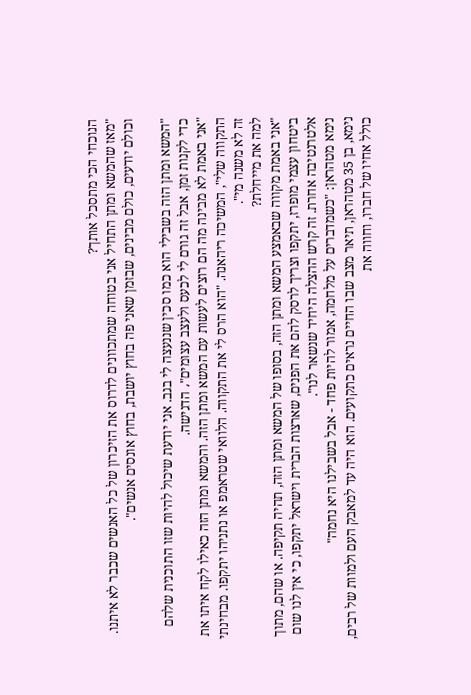הנוכחי הכי מתסכל אותך?
"מאז שהמשא ומתן התחיל אני בטוחה שמתכוונים לדרוס את הזיכרון של כל האנשים שכבר לא איתנו. וכולם יודעים, כולם מבינים, שבזמן שאני פה בחוץ יושבת, בחוץ אונסים אנשים".

"המשא ומתן הזה בשבילי הוא כמו סכין שננעצה לי בגב. אני יודעת שיכול להיות שזו התוכנית שלהם כדי לקנות זמן, אבל זה גורם לי לכעס ולעצב עצומים"، הדגישה.
"אני באמת לא מבינה מה הם רוצים לעשות עם המשא ומתן הזה. והמשא ומתן הזה כאילו לקח איתו את התקווה שלי", המשיכה ריהאנה. "הוא הרס לי את התקווה. הלוואי שטראמפ או נתניהו יתקפו. מבחינתי זה לא משנה מי".
למה את מייחלת?
"אני באמת מקווה שבאמצע המשא ומתן הזה, בסופו של המשא ומתן הזה, תהיה תקיפה. או שהם, מתוך ביטחון עצמי מופרז, יתקפו וצריך לרסק להם את הפנים, שארצות הברית וישראל יתקפו, כי אין לנו שום אלטרנטיבה אחרת. זה קרש ההצלה היחיד שנשאר לנו".
נימא מטהראן: "כשמדברים על מלחמה, אמור להיות פחד - אבל בשבילנו היא נחמה"
נימא, בן 35 מטהראן, תיאר מצב שבו החיים נראים כתקועים. הוא היה עד למאבק העם ולמוות של רבים, כולל אחיו של חברו, וחווה את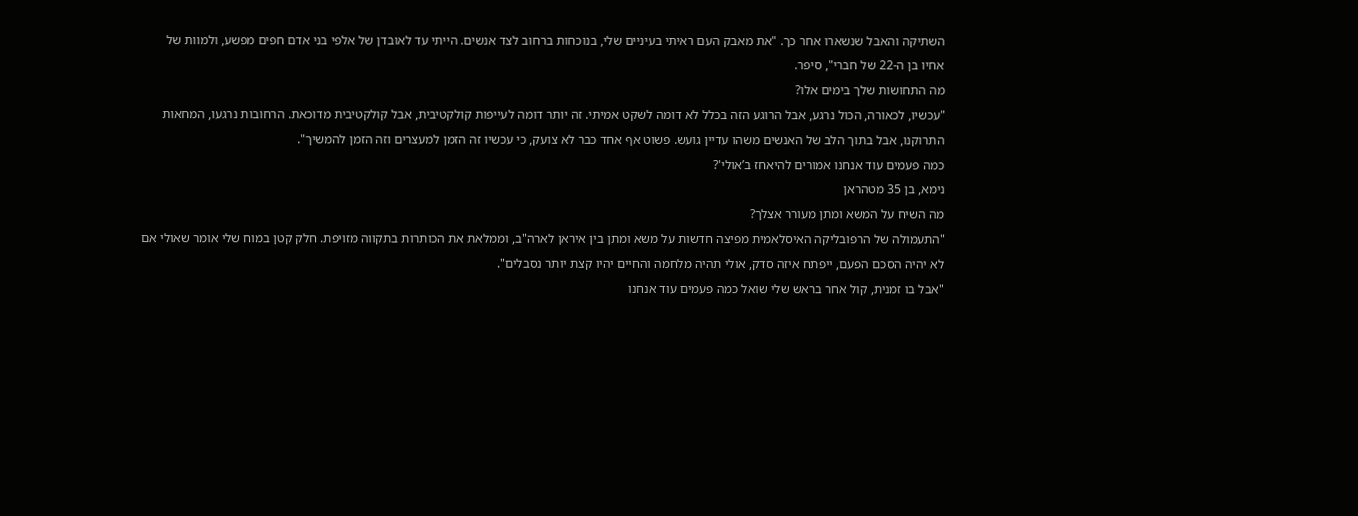השתיקה והאבל שנשארו אחר כך. "את מאבק העם ראיתי בעיניים שלי, בנוכחות ברחוב לצד אנשים. הייתי עד לאובדן של אלפי בני אדם חפים מפשע, ולמוות של אחיו בן ה-22 של חברי", סיפר.
מה התחושות שלך בימים אלו?
"עכשיו, לכאורה, הכול נרגע, אבל הרוגע הזה בכלל לא דומה לשקט אמיתי. זה יותר דומה לעייפות קולקטיבית, אבל קולקטיבית מדוכאת. הרחובות נרגעו, המחאות התרוקנו, אבל בתוך הלב של האנשים משהו עדיין גועש. פשוט אף אחד כבר לא צועק, כי עכשיו זה הזמן למעצרים וזה הזמן להמשיך".
כמה פעמים עוד אנחנו אמורים להיאחז ב’אולי'?
נימא, בן 35 מטהראן
מה השיח על המשא ומתן מעורר אצלך?
"התעמולה של הרפובליקה האיסלאמית מפיצה חדשות על משא ומתן בין איראן לארה"ב, וממלאת את הכותרות בתקווה מזויפת. חלק קטן במוח שלי אומר שאולי אם לא יהיה הסכם הפעם, ייפתח איזה סדק, אולי תהיה מלחמה והחיים יהיו קצת יותר נסבלים".
"אבל בו זמנית, קול אחר בראש שלי שואל כמה פעמים עוד אנחנו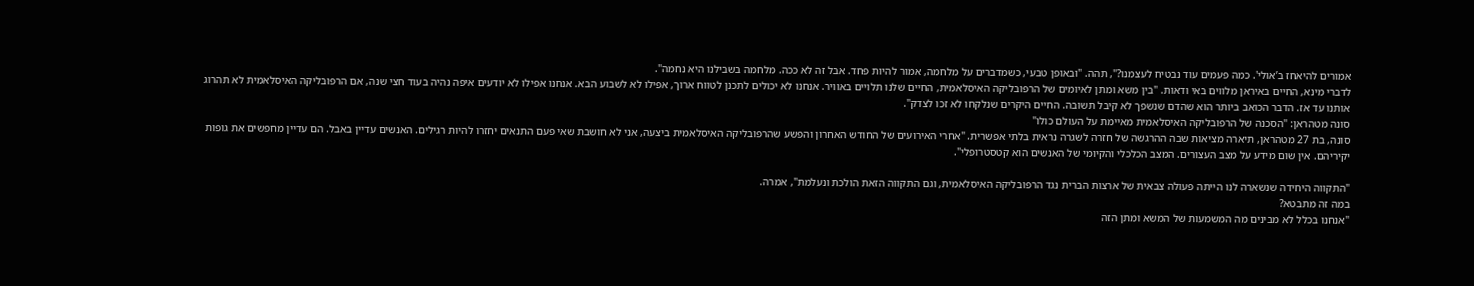אמורים להיאחז ב’אולי'. כמה פעמים עוד נבטיח לעצמנו?", תהה. "ובאופן טבעי, כשמדברים על מלחמה, אמור להיות פחד. אבל זה לא ככה. מלחמה בשבילנו היא נחמה".
לדברי מינא, החיים באיראן מלווים באי ודאות. "בין משא ומתן לאיומים של הרפובליקה האיסלאמית, החיים שלנו תלויים באוויר. אנחנו לא יכולים לתכנן לטווח ארוך, אפילו לא לשבוע הבא. אנחנו אפילו לא יודעים איפה נהיה בעוד חצי שנה, אם הרפובליקה האיסלאמית לא תהרוג אותנו עד אז. הדבר הכואב ביותר הוא שהדם שנשפך לא קיבל תשובה. החיים היקרים שנלקחו לא זכו לצדק".
סונה מטהראן: "הסכנה של הרפובליקה האיסלאמית מאיימת על העולם כולו"
סונה, בת 27 מטהראן, תיארה מציאות שבה ההרגשה של חזרה לשגרה נראית בלתי אפשרית. "אחרי האירועים של החודש האחרון והפשע שהרפובליקה האיסלאמית ביצעה, אני לא חושבת שאי פעם התנאים יחזרו להיות רגילים. האנשים עדיין באבל. הם עדיין מחפשים את גופות יקיריהם. אין שום מידע על מצב העצורים. המצב הכלכלי והקיומי של האנשים הוא קטסטרופלי".

"התקווה היחידה שנשארה לנו הייתה פעולה צבאית של ארצות הברית נגד הרפובליקה האיסלאמית, וגם התקווה הזאת הולכת ונעלמת", אמרה.
במה זה מתבטא?
"אנחנו בכלל לא מבינים מה המשמעות של המשא ומתן הזה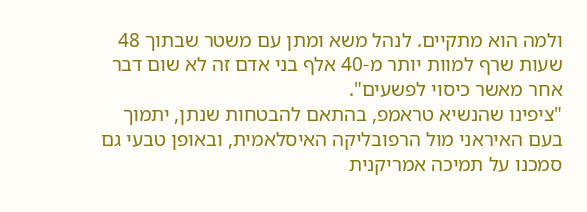ולמה הוא מתקיים. לנהל משא ומתן עם משטר שבתוך 48 שעות שרף למוות יותר מ-40 אלף בני אדם זה לא שום דבר אחר מאשר כיסוי לפשעים".
"ציפינו שהנשיא טראמפ, בהתאם להבטחות שנתן, יתמוך בעם האיראני מול הרפובליקה האיסלאמית, ובאופן טבעי גם סמכנו על תמיכה אמריקנית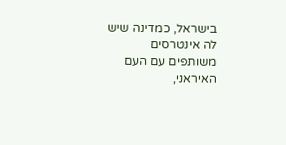בישראל, כמדינה שיש לה אינטרסים משותפים עם העם האיראני,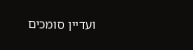ועדיין סומכים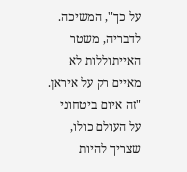על כך", המשיכה.
לדבריה, משטר האייתוללות לא מאיים רק על איראן. "זה איום ביטחוני על העולם כולו, שצריך להיות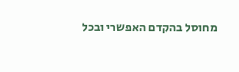מחוסל בהקדם האפשרי ובכל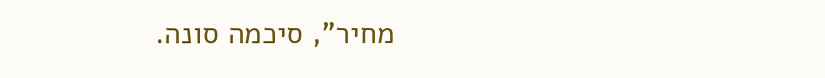מחיר", סיכמה סונה.